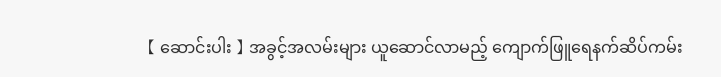【 ဆောင်းပါး 】 အခွင့်အလမ်းများ ယူဆောင်လာမည့် ကျောက်ဖြူရေနက်ဆိပ်ကမ်း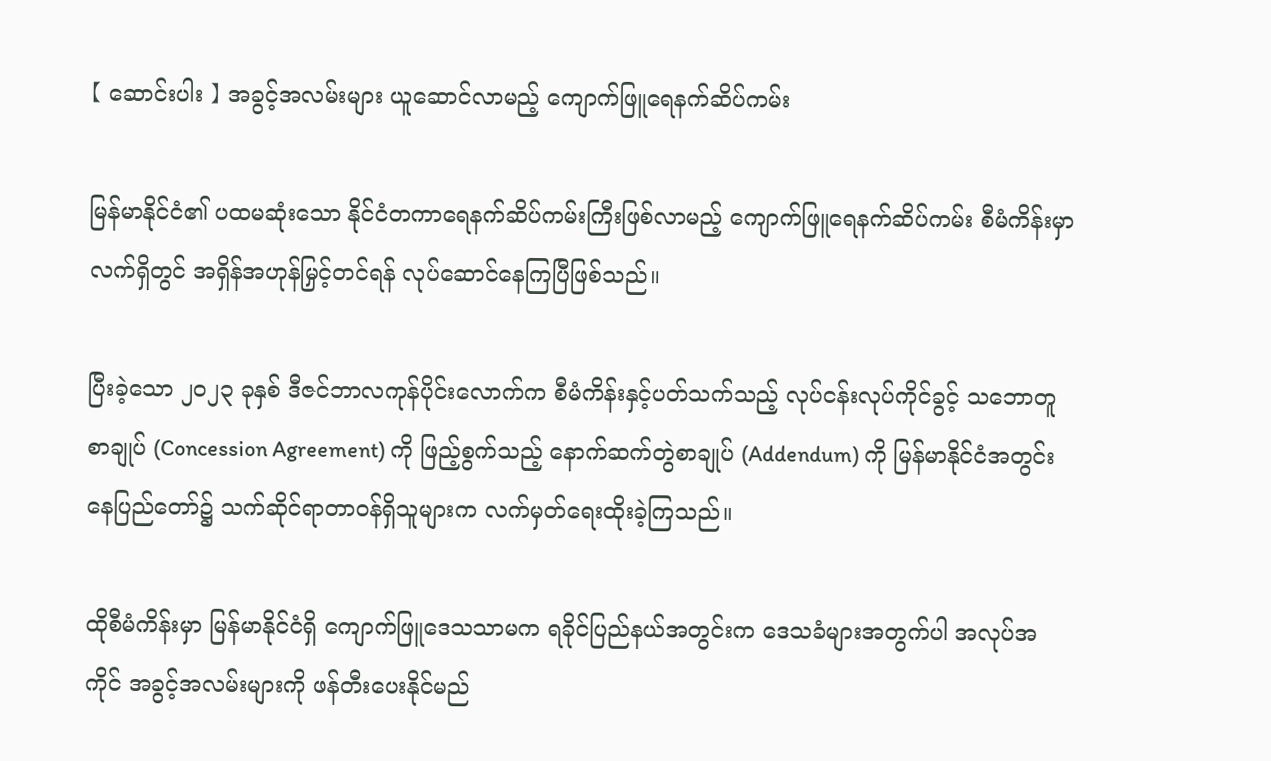【 ဆောင်းပါး 】 အခွင့်အလမ်းများ ယူဆောင်လာမည့် ကျောက်ဖြူရေနက်ဆိပ်ကမ်း

မြန်မာနိုင်ငံ၏ ပထမဆုံးသော နိုင်ငံတကာရေနက်ဆိပ်ကမ်းကြီးဖြစ်လာမည့် ကျောက်ဖြူရေနက်ဆိပ်ကမ်း စီမံကိန်းမှာ လက်ရှိတွင် အရှိန်အဟုန်မြှင့်တင်ရန် လုပ်ဆောင်နေကြပြီဖြစ်သည်။

ပြီးခဲ့သော ၂၀၂၃ ခုနှစ် ဒီဇင်ဘာလကုန်ပိုင်းလောက်က စီမံကိန်းနှင့်ပတ်သက်သည့် လုပ်ငန်းလုပ်ကိုင်ခွင့် သဘောတူစာချုပ် (Concession Agreement) ကို ဖြည့်စွက်သည့် နောက်ဆက်တွဲစာချုပ် (Addendum) ကို မြန်မာနိုင်ငံအတွင်း နေပြည်တော်၌ သက်ဆိုင်ရာတာဝန်ရှိသူများက လက်မှတ်ရေးထိုးခဲ့ကြသည်။

ထိုစီမံကိန်းမှာ မြန်မာနိုင်ငံရှိ ကျောက်ဖြူဒေသသာမက ရခိုင်ပြည်နယ်အတွင်းက ဒေသခံများအတွက်ပါ အလုပ်အကိုင် အခွင့်အလမ်းများကို ဖန်တီးပေးနိုင်မည်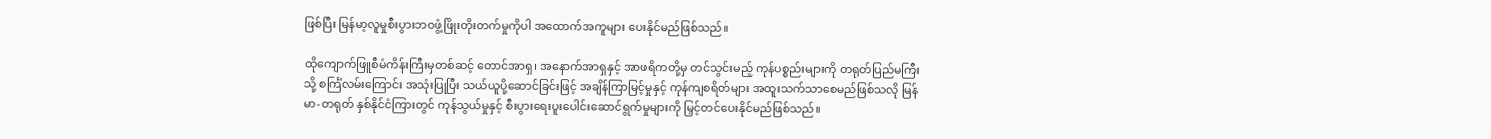ဖြစ်ပြီး မြန်မာ့လူမှုစီးပွားဘဝဖွံ့ဖြိုးတိုးတက်မှုကိုပါ အထောက်အကူများ ပေးနိုင်မည်ဖြစ်သည်။

ထိုကျောက်ဖြူစီမံကိန်းကြီးမှတစ်ဆင့် တောင်အာရှ၊ အနောက်အာရှနှင့် အာဖရိကတို့မှ တင်သွင်းမည့် ကုန်ပစ္စည်းများကို တရုတ်ပြည်မကြီးသို့ စင်္ကြံလမ်းကြောင်း အသုံးပြုပြီး သယ်ယူပို့ဆောင်ခြင်းဖြင့် အချိန်ကြာမြင့်မှုနှင့် ကုန်ကျစရိတ်များ အထူးသက်သာစေမည်ဖြစ်သလို မြန်မာ-တရုတ် နှစ်နိုင်ငံကြားတွင် ကုန်သွယ်မှုနှင့် စီးပွားရေးပူးပေါင်းဆောင်ရွက်မှုများကို မြှင့်တင်ပေးနိုင်မည်ဖြစ်သည်။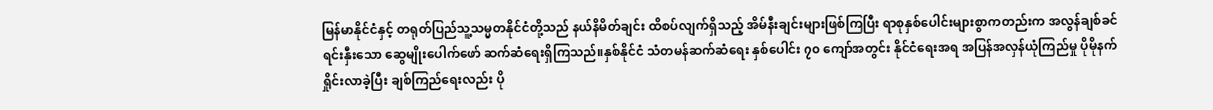မြန်မာနိုင်ငံနှင့် တရုတ်ပြည်သူ့သမ္မတနိုင်ငံတို့သည် နယ်နိမိတ်ချင်း ထိစပ်လျက်ရှိသည့် အိမ်နီးချင်းများဖြစ်ကြပြီး ရာစုနှစ်ပေါင်းများစွာကတည်းက အလွန်ချစ်ခင်ရင်းနှီးသော ဆွေမျိုးပေါက်ဖော် ဆက်ဆံရေးရှိကြသည်။နှစ်နိုင်ငံ သံတမန်ဆက်ဆံရေး နှစ်ပေါင်း ၇၀ ကျော်အတွင်း နိုင်ငံရေးအရ အပြန်အလှန်ယုံကြည်မှု ပိုမိုနက်ရှိုင်းလာခဲ့ပြီး ချစ်ကြည်ရေးလည်း ပို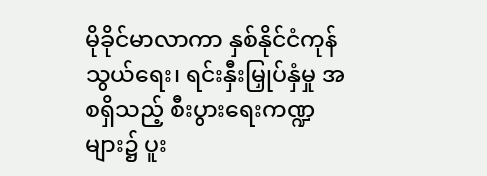မိုခိုင်မာလာကာ နှစ်နိုင်ငံကုန်သွယ်ရေး၊ ရင်းနှီးမြှုပ်နှံမှု အစရှိသည့် စီးပွားရေးကဏ္ဍများ၌ ပူး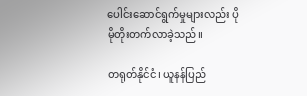ပေါင်းဆောင်ရွက်မှုများလည်း ပိုမိုတိုးတက်လာခဲ့သည်။

တရုတ်နိုင်ငံ၊ ယူနန်ပြည်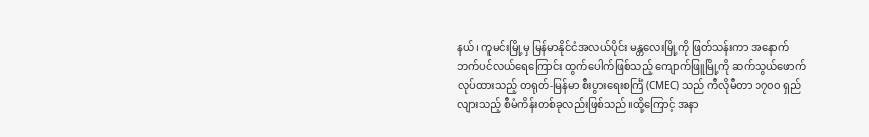နယ်၊ ကူမင်းမြို့မှ မြန်မာနိုင်ငံအလယ်ပိုင်း မန္တလေးမြို့ကို ဖြတ်သန်းကာ အနောက်ဘက်ပင်လယ်ရေကြောင်း ထွက်ပေါက်ဖြစ်သည့် ကျောက်ဖြူမြို့ကို ဆက်သွယ်ဖောက်လုပ်ထားသည့် တရုတ်-မြန်မာ စီးပွားရေးစင်္ကြံ (CMEC) သည် ကီလိုမီတာ ၁၇၀၀ ရှည်လျားသည့် စီမံကိန်းတစ်ခုလည်းဖြစ်သည်။ထို့ကြောင့် အနာ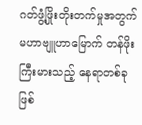ဂတ်ဖွံ့ဖြိုးတိုးတက်မှုအတွက် မဟာဗျူဟာမြောက် တန်ဖိုးကြီးမားသည့် နေရာတစ်ခုဖြစ်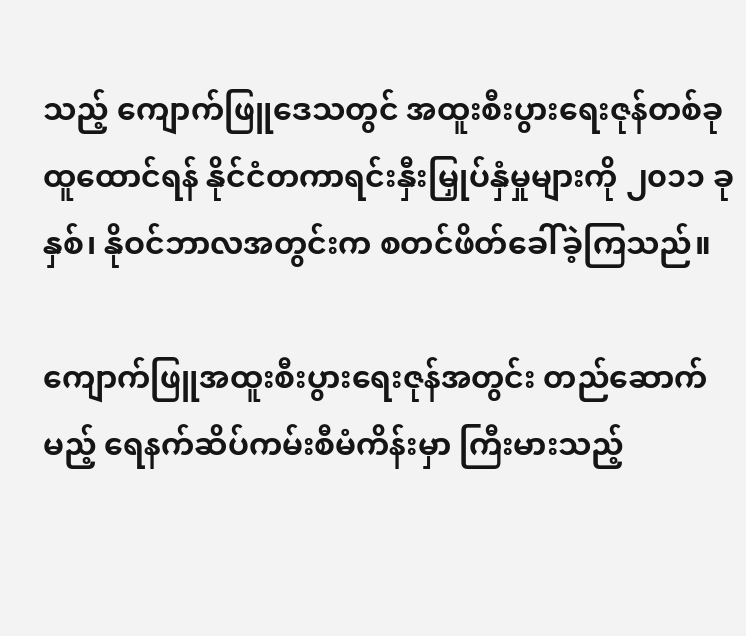သည့် ကျောက်ဖြူဒေသတွင် အထူးစီးပွားရေးဇုန်တစ်ခု ထူထောင်ရန် နိုင်ငံတကာရင်းနှီးမြှုပ်နှံမှုများကို ၂၀၁၁ ခုနှစ်၊ နိုဝင်ဘာလအတွင်းက စတင်ဖိတ်ခေါ်ခဲ့ကြသည်။

ကျောက်ဖြူအထူးစီးပွားရေးဇုန်အတွင်း တည်ဆောက်မည့် ရေနက်ဆိပ်ကမ်းစီမံကိန်းမှာ ကြီးမားသည့်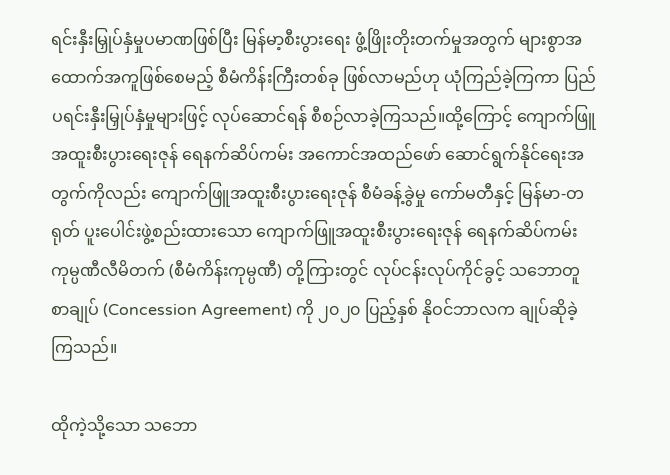ရင်းနှီးမြှုပ်နှံမှုပမာဏဖြစ်ပြီး မြန်မာ့စီးပွားရေး ဖွံ့ဖြိုးတိုးတက်မှုအတွက် များစွာအထောက်အကူဖြစ်စေမည့် စီမံကိန်းကြီးတစ်ခု ဖြစ်လာမည်ဟု ယုံကြည်ခဲ့ကြကာ ပြည်ပရင်းနှီးမြှုပ်နှံမှုများဖြင့် လုပ်ဆောင်ရန် စီစဉ်လာခဲ့ကြသည်။ထို့ကြောင့် ကျောက်ဖြူအထူးစီးပွားရေးဇုန် ရေနက်ဆိပ်ကမ်း အကောင်အထည်ဖော် ဆောင်ရွက်နိုင်ရေးအတွက်ကိုလည်း ကျောက်ဖြူအထူးစီးပွားရေးဇုန် စီမံခန့်ခွဲမှု ကော်မတီနှင့် မြန်မာ-တရုတ် ပူးပေါင်းဖွဲ့စည်းထားသော ကျောက်ဖြူအထူးစီးပွားရေးဇုန် ရေနက်ဆိပ်ကမ်း ကုမ္ပဏီလီမိတက် (စီမံကိန်းကုမ္ပဏီ) တို့ကြားတွင် လုပ်ငန်းလုပ်ကိုင်ခွင့် သဘောတူစာချုပ် (Concession Agreement) ကို ၂၀၂၀ ပြည့်နှစ် နိုဝင်ဘာလက ချုပ်ဆိုခဲ့ကြသည်။

ထိုကဲ့သို့သော သဘော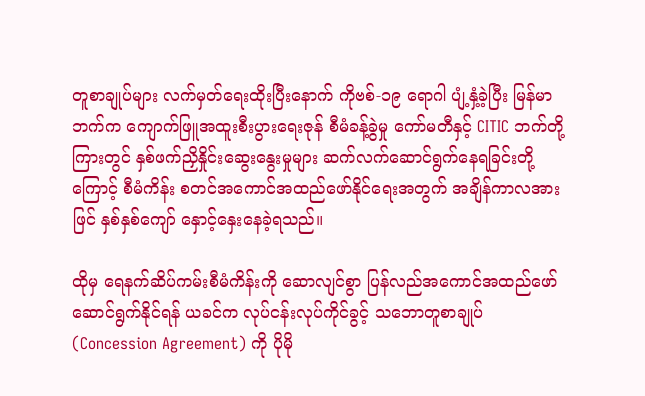တူစာချုပ်များ လက်မှတ်ရေးထိုးပြီးနောက် ကိုဗစ်-၁၉ ရောဂါ ပျံ့နှံ့ခဲ့ပြီး မြန်မာဘက်က ကျောက်ဖြူအထူးစီးပွားရေးဇုန် စီမံခန့်ခွဲမှု ကော်မတီနှင့် CITIC ဘက်တို့ကြားတွင် နှစ်ဖက်ညှိနှိုင်းဆွေးနွေးမှုများ ဆက်လက်ဆောင်ရွက်နေရခြင်းတို့ကြောင့် စီမံကိန်း စတင်အကောင်အထည်ဖော်နိုင်ရေးအတွက် အချိန်ကာလအားဖြင် နှစ်နှစ်ကျော် နှောင့်နှေးနေခဲ့ရသည်။

ထိုမှ ရေနက်ဆိပ်ကမ်းစီမံကိန်းကို ဆောလျင်စွာ ပြန်လည်အကောင်အထည်ဖော် ဆောင်ရွက်နိုင်ရန် ယခင်က လုပ်ငန်းလုပ်ကိုင်ခွင့် သဘောတူစာချုပ် (Concession Agreement) ကို ပိုမို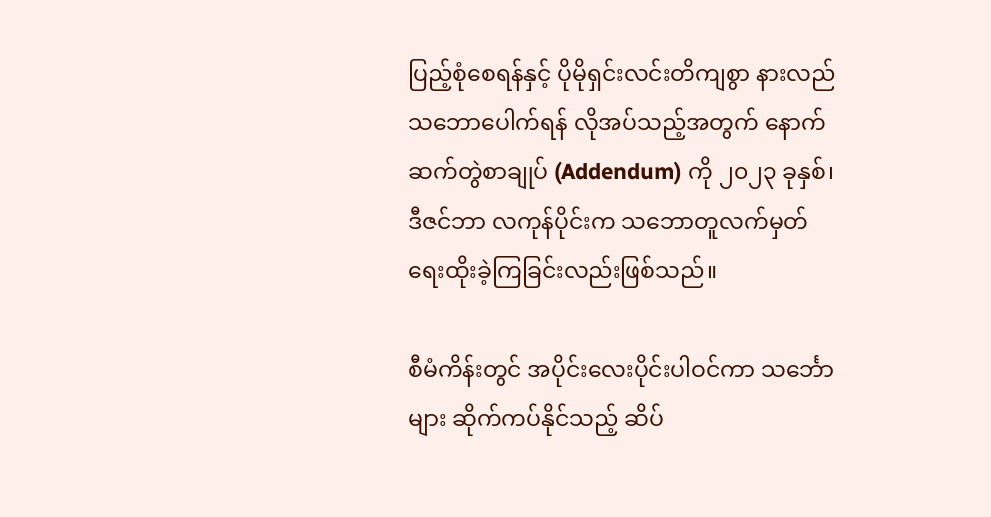ပြည့်စုံစေရန်နှင့် ပိုမိုရှင်းလင်းတိကျစွာ နားလည်သဘောပေါက်ရန် လိုအပ်သည့်အတွက် နောက်ဆက်တွဲစာချုပ် (Addendum) ကို ၂၀၂၃ ခုနှစ်၊ ဒီဇင်ဘာ လကုန်ပိုင်းက သဘောတူလက်မှတ် ရေးထိုးခဲ့ကြခြင်းလည်းဖြစ်သည်။

စီမံကိန်းတွင် အပိုင်းလေးပိုင်းပါဝင်ကာ သင်္ဘောများ ဆိုက်ကပ်နိုင်သည့် ဆိပ်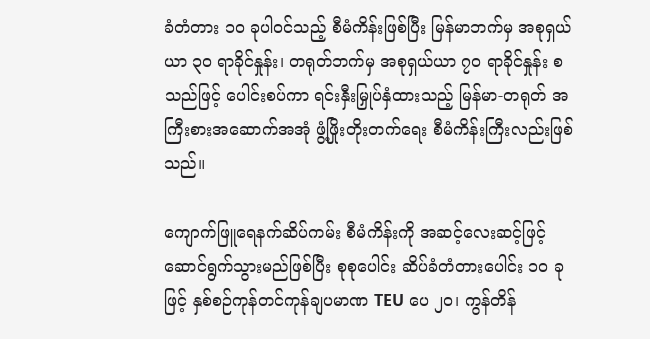ခံတံတား ၁၀ ခုပါဝင်သည့် စီမံကိန်းဖြစ်ပြီး မြန်မာဘက်မှ အစုရှယ်ယာ ၃၀ ရာခိုင်နှုန်း၊ တရုတ်ဘက်မှ အစုရှယ်ယာ ၇၀ ရာခိုင်နှုန်း စသည်ဖြင့် ပေါင်းစပ်ကာ ရင်းနှီးမြှုပ်နှံထားသည့် မြန်မာ-တရုတ် အကြီးစားအဆောက်အအုံ ဖွံ့ဖြိုးတိုးတက်ရေး စီမံကိန်းကြီးလည်းဖြစ်သည်။

ကျောက်ဖြူရေနက်ဆိပ်ကမ်း စီမံကိန်းကို အဆင့်လေးဆင့်ဖြင့် ဆောင်ရွက်သွားမည်ဖြစ်ပြီး စုစုပေါင်း ဆိပ်ခံတံတားပေါင်း ၁၀ ခုဖြင့် နှစ်စဉ်ကုန်တင်ကုန်ချပမာဏ TEU ပေ ၂၀၊ ကွန်တိန်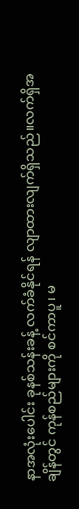နာအလုံးပေါင်း ခုနစ်သန်းခန့် လက်ခံနိုင်ရန် လျာထားလျက်ရှိသည်။လက်ရှိအချိန်တွင် ကုန်စည်များကို စင်ကာပူ၊ မ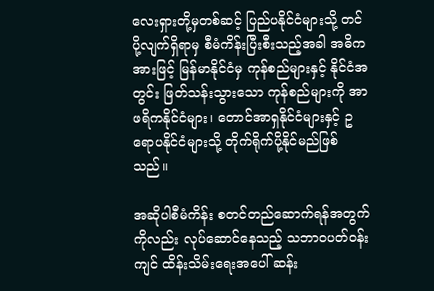လေးရှားတို့မှတစ်ဆင့် ပြည်ပနိုင်ငံများသို့ တင်ပို့လျက်ရှိရာမှ စီမံကိန်းပြီးစီးသည့်အခါ အဓိကအားဖြင့် မြန်မာနိုင်ငံမှ ကုန်စည်များနှင့် နိုင်ငံအတွင်း ဖြတ်သန်းသွားသော ကုန်စည်များကို အာဖရိကနိုင်ငံများ၊ တောင်အာရှနိုင်ငံများနှင့် ဥရောပနိုင်ငံများသို့ တိုက်ရိုက်ပို့နိုင်မည်ဖြစ်သည်။

အဆိုပါစီမံကိန်း စတင်တည်ဆောက်ရန်အတွက်ကိုလည်း လုပ်ဆောင်နေသည့် သဘာဝပတ်ဝန်းကျင် ထိန်းသိမ်းရေးအပေါ် ဆန်း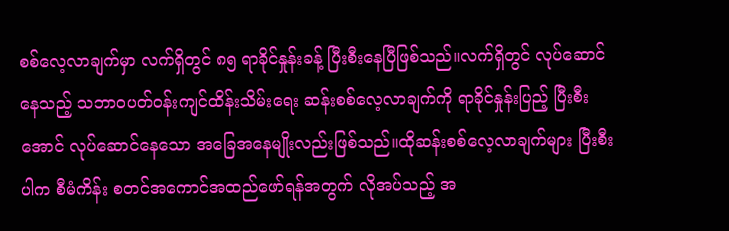စစ်လေ့လာချက်မှာ လက်ရှိတွင် ၈၅ ရာခိုင်နှုန်းခန့် ပြီးစီးနေပြီဖြစ်သည်။လက်ရှိတွင် လုပ်ဆောင်နေသည့် သဘာဝပတ်ဝန်းကျင်ထိန်းသိမ်းရေး ဆန်းစစ်လေ့လာချက်ကို ရာခိုင်နှုန်းပြည့် ပြီးစီးအောင် လုပ်ဆောင်နေသော အခြေအနေမျိုးလည်းဖြစ်သည်။ထိုဆန်းစစ်လေ့လာချက်များ ပြီးစီးပါက စီမံကိန်း စတင်အကောင်အထည်ဖော်ရန်အတွက် လိုအပ်သည့် အ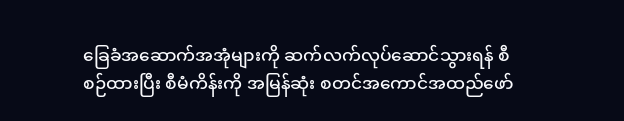ခြေခံအဆောက်အအုံများကို ဆက်လက်လုပ်ဆောင်သွားရန် စီစဉ်ထားပြီး စီမံကိန်းကို အမြန်ဆုံး စတင်အကောင်အထည်ဖော်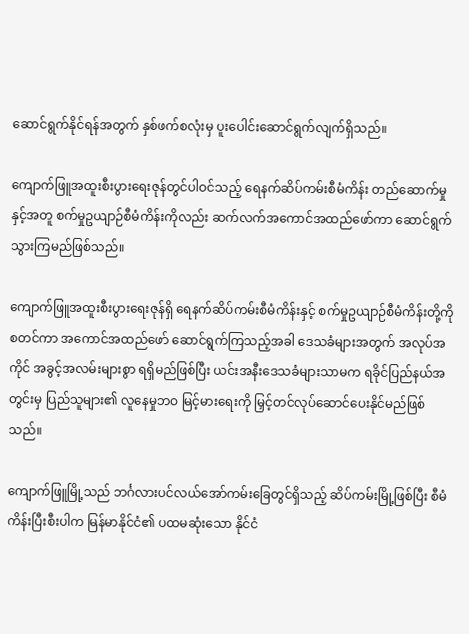ဆောင်ရွက်နိုင်ရန်အတွက် နှစ်ဖက်စလုံးမှ ပူးပေါင်းဆောင်ရွက်လျက်ရှိသည်။

ကျောက်ဖြူအထူးစီးပွားရေးဇုန်တွင်ပါဝင်သည့် ရေနက်ဆိပ်ကမ်းစီမံကိန်း တည်ဆောက်မှုနှင့်အတူ စက်မှုဥယျာဉ်စီမံကိန်းကိုလည်း ဆက်လက်အကောင်အထည်ဖော်ကာ ဆောင်ရွက်သွားကြမည်ဖြစ်သည်။

ကျောက်ဖြူအထူးစီးပွားရေးဇုန်ရှိ ရေနက်ဆိပ်ကမ်းစီမံကိန်းနှင့် စက်မှုဥယျာဉ်စီမံကိန်းတို့ကို စတင်ကာ အကောင်အထည်ဖော် ဆောင်ရွက်ကြသည့်အခါ ဒေသခံများအတွက် အလုပ်အကိုင် အခွင့်အလမ်းများစွာ ရရှိမည်ဖြစ်ပြီး ယင်းအနီးဒေသခံများသာမက ရခိုင်ပြည်နယ်အတွင်းမှ ပြည်သူများ၏ လူနေမှုဘဝ မြင့်မားရေးကို မြှင့်တင်လုပ်ဆောင်ပေးနိုင်မည်ဖြစ်သည်။

ကျောက်ဖြူမြို့သည် ဘင်္ဂလားပင်လယ်အော်ကမ်းခြေတွင်ရှိသည့် ဆိပ်ကမ်းမြို့ဖြစ်ပြီး စီမံကိန်းပြီးစီးပါက မြန်မာနိုင်ငံ၏ ပထမဆုံးသော နိုင်ငံ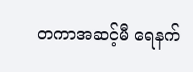တကာအဆင့်မီ ရေနက်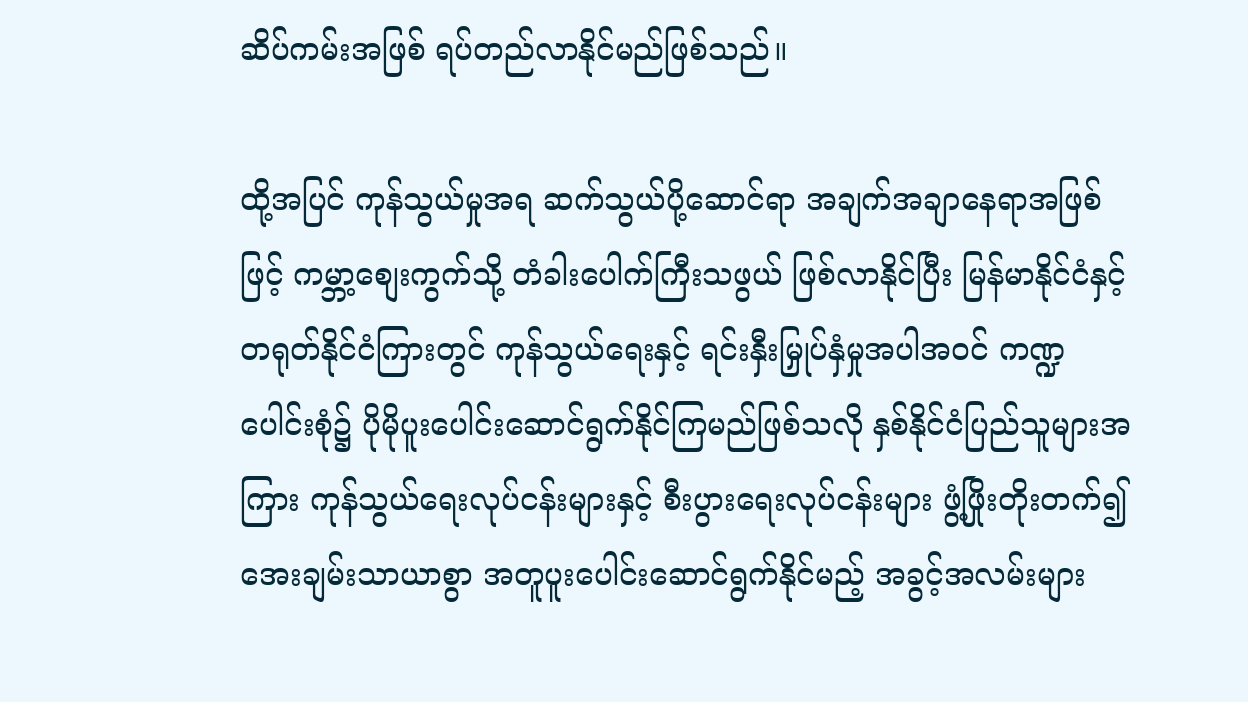ဆိပ်ကမ်းအဖြစ် ရပ်တည်လာနိုင်မည်ဖြစ်သည်။

ထို့အပြင် ကုန်သွယ်မှုအရ ဆက်သွယ်ပို့ဆောင်ရာ အချက်အချာနေရာအဖြစ်ဖြင့် ကမ္ဘာ့စျေးကွက်သို့ တံခါးပေါက်ကြီးသဖွယ် ဖြစ်လာနိုင်ပြီး မြန်မာနိုင်ငံနှင့် တရုတ်နိုင်ငံကြားတွင် ကုန်သွယ်ရေးနှင့် ရင်းနှီးမြှုပ်နှံမှုအပါအဝင် ကဏ္ဍပေါင်းစုံ၌ ပိုမိုပူးပေါင်းဆောင်ရွက်နိုင်ကြမည်ဖြစ်သလို နှစ်နိုင်ငံပြည်သူများအကြား ကုန်သွယ်ရေးလုပ်ငန်းများနှင့် စီးပွားရေးလုပ်ငန်းများ ဖွံ့ဖြိုးတိုးတက်၍ အေးချမ်းသာယာစွာ အတူပူးပေါင်းဆောင်ရွက်နိုင်မည့် အခွင့်အလမ်းများ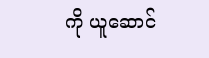ကို ယူဆောင်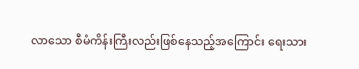လာသော စီမံကိန်းကြီးလည်းဖြစ်နေသည့်အကြောင်း ရေးသား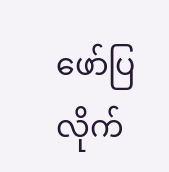ဖော်ပြလိုက်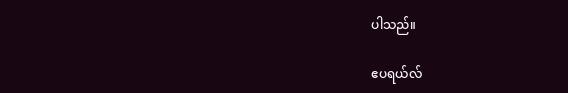ပါသည်။

ဧပရယ်လ်